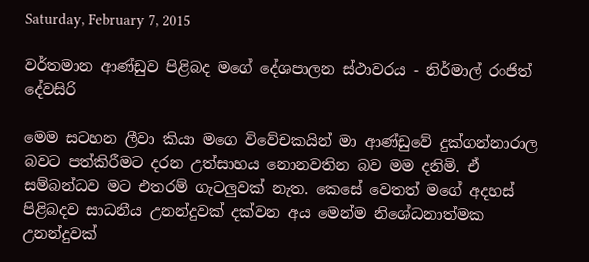Saturday, February 7, 2015

වර්තමාන ආණ්ඩුව පිළිබද මගේ දේශපාලන ස්ථාවරය - නිර්මාල් රංජිත් දේවසිරි

මෙම සටහන ලීවා කියා මගෙ විවේචකයින් මා ආණ්ඩුවේ දුක්ගන්නාරාල බවට පත්කිරීමට දරන උත්සාහය නොනවතින බව මම දනිමි. ඒ සම්බන්ධව මට එතරම් ගැටලුවක් නැත. කෙසේ වෙතත් මගේ අදහස් පිළිබදව සාධනීය උනන්දුවක් දක්වන අය මෙන්ම නිශේධනාත්මක උනන්දුවක්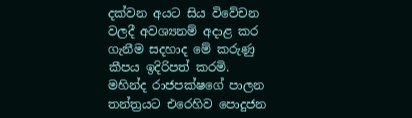දක්වන අයට සිය විවේචන වලදී අවශ්‍යනම් අදාළ කර ගැනීම සදහාද මේ කරුණු කීපය ඉදිරිපත් කරමි.
මහින්ද රාජපක්ෂගේ පාලන තන්ත්‍රයට එරෙහිව පොදුජන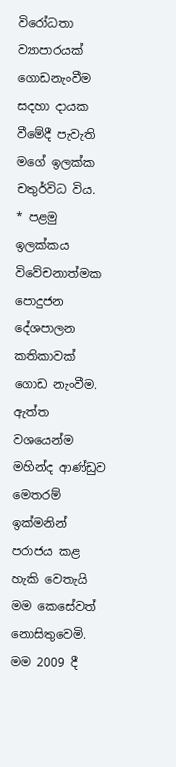විරෝධතා ව්‍යාපාරයක් ගොඩනැංවීම සදහා දායක වීමේදී පැවැති මගේ ඉලක්ක චතුර්විධ විය.
* පළමු ඉලක්කය විවේචනාත්මක පොදුජන දේශපාලන කතිකාවක් ගොඩ නැංවීම. ඇත්ත වශයෙන්ම මහින්ද ආණ්ඩුව මෙතරම් ඉක්මනින් පරාජය කළ හැකි වෙතැයි මම කෙසේවත් නොසිතුවෙමි. මම 2009 දී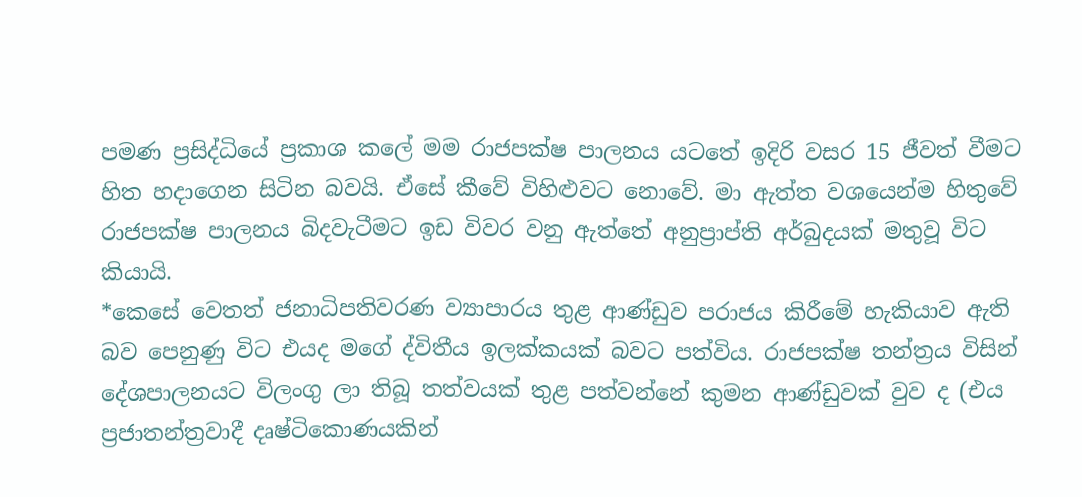පමණ ප්‍රසිද්ධියේ ප්‍රකාශ කලේ මම රාජපක්ෂ පාලනය යටතේ ඉදිරි වසර 15 ජීවත් වීමට හිත හදාගෙන සිටින බවයි. ඒසේ කීවේ විහිළුවට නොවේ. මා ඇත්ත වශයෙන්ම හිතුවේ රාජපක්ෂ පාලනය බිදවැටීමට ඉඩ විවර වනු ඇත්තේ අනුප්‍රාප්ති අර්බුදයක් මතුවූ විට කියායි.
*කෙසේ වෙතත් ජනාධිපතිවරණ ව්‍යාපාරය තුළ ආණ්ඩුව පරාජය කිරීමේ හැකියාව ඇති බව පෙනුණු විට එයද මගේ ද්විතීය ඉලක්කයක් බවට පත්විය. රාජපක්ෂ තන්ත්‍රය විසින් දේශපාලනයට විලංගු ලා තිබූ තත්වයක් තුළ පත්වන්නේ කුමන ආණ්ඩුවක් වුව ද (එය ප්‍රජාතන්ත්‍රවාදී දෘෂ්ටිකොණයකින්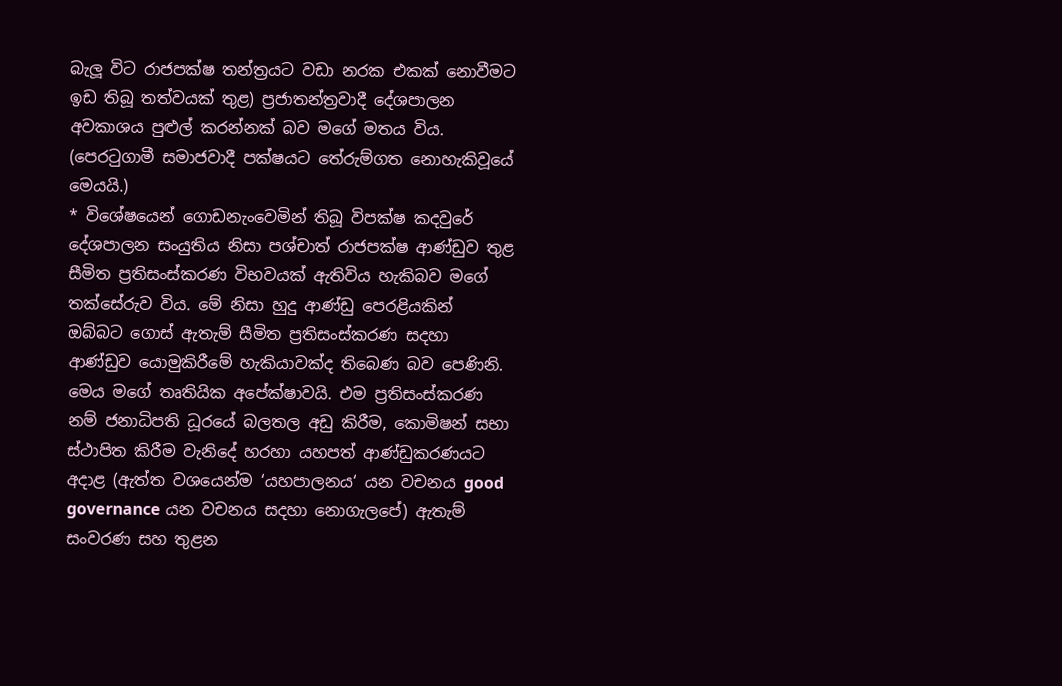බැලූ විට රාජපක්ෂ තන්ත්‍රයට වඩා නරක එකක් නොවීමට ඉඩ තිබූ තත්වයක් තුළ) ප්‍රජාතන්ත්‍රවාදී දේශපාලන අවකාශය පුළුල් කරන්නක් බව මගේ මතය විය. (පෙරටුගාමී සමාජවාදී පක්ෂයට තේරුම්ගත නොහැකිවූයේ මෙයයි.)
* විශේෂයෙන් ගොඩනැංවෙමින් තිබූ විපක්ෂ කදවුරේ දේශපාලන සංයුතිය නිසා පශ්චාත් රාජපක්ෂ ආණ්ඩුව තුළ සීමිත ප්‍රතිසංස්කරණ විභවයක් ඇතිවිය හැකිබව මගේ තක්සේරුව විය. මේ නිසා හුදු ආණ්ඩු පෙරළියකින් ඔබ්බට ගොස් ඇතැම් සීමිත ප්‍රතිසංස්කරණ සදහා ආණ්ඩුව යොමුකිරීමේ හැකියාවක්ද තිබෙණ බව පෙණිනි. මෙය මගේ තෘතියික අපේක්ෂාවයි. එම ප්‍රතිසංස්කරණ නම් ජනාධිපති ධූරයේ බලතල අඩු කිරීම, කොමිෂන් සභා ස්ථාපිත කිරීම වැනිදේ හරහා යහපත් ආණ්ඩුකරණයට අදාළ (ඇත්ත වශයෙන්ම ‘යහපාලනය‘ යන වචනය good governance යන වචනය සදහා නොගැලපේ) ඇතැම් සංවරණ සහ තුළන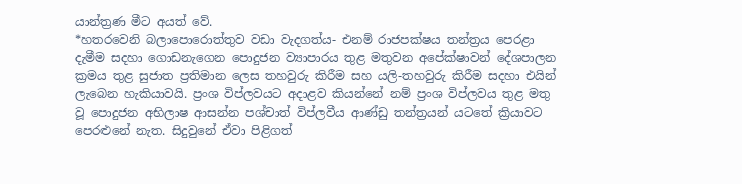යාන්ත්‍රණ මීට අයත් වේ.
*හතරවෙනි බලාපොරොත්තුව වඩා වැදගත්ය- එනම් රාජපක්ෂය තන්ත්‍රය පෙරළා දැමීම සදහා ගොඩනැගෙන පොදුජන ව්‍යාපාරය තුළ මතුවන අපේක්ෂාවන් දේශපාලන ක්‍රමය තුළ සුජාත ප්‍රතිමාන ලෙස තහවුරු කිරීම සහ යලි-තහවුරු කිරීම සදහා එයින් ලැබෙන හැකියාවයි. ප්‍රංශ විප්ලවයට අදාළව කියන්නේ නම් ප්‍රංශ විප්ලවය තුළ මතු වූ පොදුජන අභිලාෂ ආසන්න පශ්චාත් විප්ලවීය ආණ්ඩු තන්ත්‍රයන් යටතේ ක්‍රියාවට පෙරළුනේ නැත. සිදුවුනේ ඒවා පිළිගත්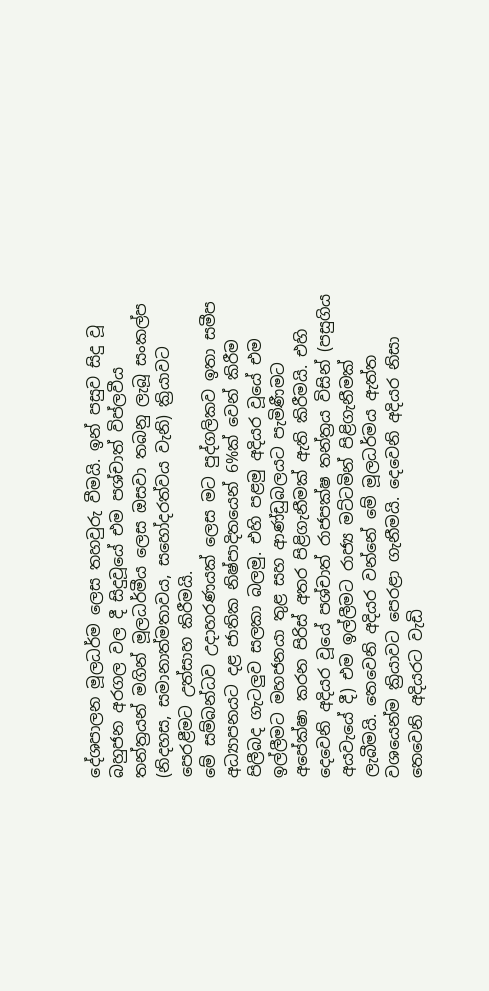දේශපාලන මූලධර්ම ලෙස තහවුරු වීමයි. ඉන් පසුව සිදු වූ බහුජන අරගල වල දී සිදුවූයේ එම පශ්චාත් විප්ලවීය තන්ත්‍රයන් මගින් මූලධර්මීය ලෙස ඔසවා තබනු ලැබූ සංකල්ප (නිදහස, සමානාත්මතාවය, සහෝදරත්වය වැනි) ක්‍රියාවට පෙරළීමට උත්සාහ කිරීමයි.
මේ සම්බන්ධව උදාහරණයක් ලෙස මට පුද්ගලිකව ඉතා සමීප අධ්‍යාපනයට දළ ජාතික නිෂ්පාදිතයෙන් 6%ක් වෙන් කිරීම පිලීබද ගැටලුව සලකා බලමු. එහි පළමු අදියර වූයේ එම ඉල්ලීමට මහජනයා තුළ සහ ආණ්ඩුබලයට පැමිණීමට අපේක්ෂා කරන පිරිස් අතර පිළිගැනීමක් ඇති කිරීමයි. එහි දෙවෙනි අදියර වූයේ පශ්චාත් රාජපක්ෂ තන්ත්‍රය විසින් (පසුගිය අයවැයේ දී) එම ඉල්ලීමට රාජ්‍ය මට්ටමින් පිළිගැනීමක් ලැබීමයි. තෙවෙනි අදියර වන්නේ මේ මූලධර්මය ඇත්ත වශයෙන්ම ක්‍රියාවට පෙරළා ගැනීමයි. දෙවෙනි අදියර නිසා තෙවෙනි අදියරට වැඩි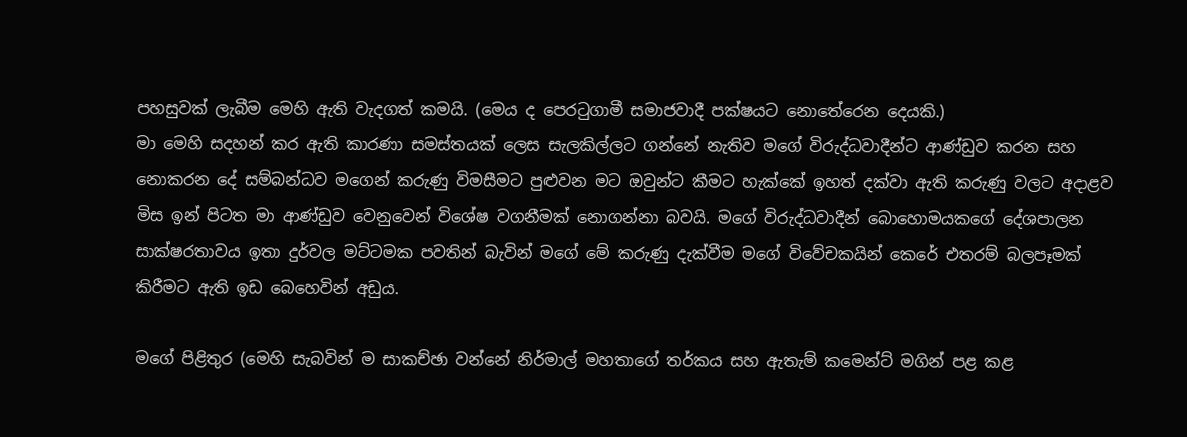පහසුවක් ලැබීම මෙහි ඇති වැදගත් කමයි. (මෙය ද පෙරටුගාමී සමාජවාදී පක්ෂයට නොතේරෙන දෙයකි.)
මා මෙහි සදහන් කර ඇති කාරණා සමස්තයක් ලෙස සැලකිල්ලට ගන්නේ නැතිව මගේ විරුද්ධවාදීන්ට ආණ්ඩුව කරන සහ නොකරන දේ සම්බන්ධව මගෙන් කරුණු විමසීමට පුළුවන මට ඔවුන්ට කීමට හැක්කේ ඉහත් දක්වා ඇති කරුණු වලට අදාළව මිස ඉන් පිටත මා ආණ්ඩුව වෙනුවෙන් විශේෂ වගනීමක් නොගන්නා බවයි. මගේ විරුද්ධවාදීන් බොහොමයකගේ දේශපාලන සාක්ෂරතාවය ඉතා දුර්වල මට්ටමක පවතින් බැවින් මගේ මේ කරුණු දැක්වීම මගේ විවේචකයින් කෙරේ එතරම් බලපෑමක් කිරීමට ඇති ඉඩ බෙහෙවින් අඩුය.

මගේ පිළිතුර (මෙහි සැබවින් ම සාකච්ඡා වන්නේ නිර්මාල් මහතාගේ තර්කය සහ ඇතැම් කමෙන්ට් මගින් පළ කළ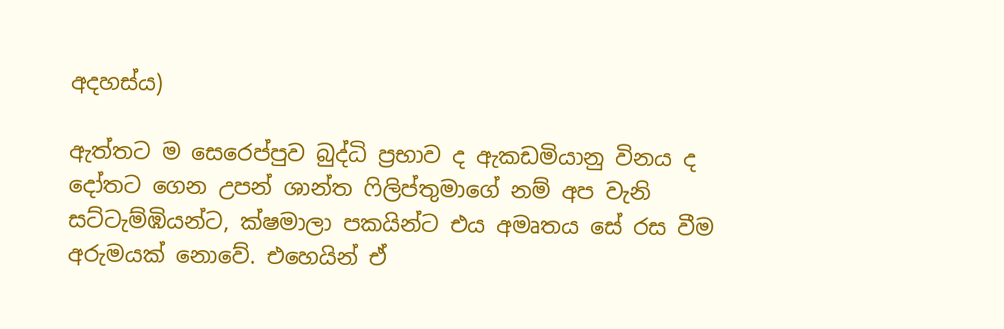අදහස්ය)

ඇත්තට ම සෙරෙප්පුව බුද්ධි ප්‍රභාව ද ඇකඩමියානු විනය ද දෝතට ගෙන උපන් ශාන්ත ෆිලිප්තුමාගේ නම් අප වැනි සට්ටැම්ඹියන්ට, ක්ෂමාලා පකයින්ට එය අමෘතය සේ රස වීම අරුමයක් නොවේ. එහෙයින් ඒ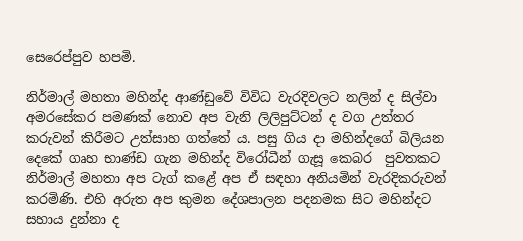සෙරෙප්පුව හපමි.

නිර්මාල් මහතා මහින්ද ආණ්ඩුවේ විවිධ වැරදිවලට නලින් ද සිල්වා අමරසේකර පමණක් නොව අප වැනි ලිලිපුට්ටන් ද වග උත්තර කරුවන් කිරීමට උත්සාහ ගත්තේ ය. පසු ගිය දා මහින්දගේ බිලියන දෙකේ ගෘහ භාණ්ඩ ගැන මහින්ද විරෝධීන් ගැසූ කෙබර  පුවතකට නිර්මාල් මහතා අප ටැග් කළේ අප ඒ සඳහා අනියමින් වැරදිකරුවන් කරමිණි. එහි අරුත අප කුමන දේශපාලන පදනමක සිට මහින්දට සහාය දුන්නා ද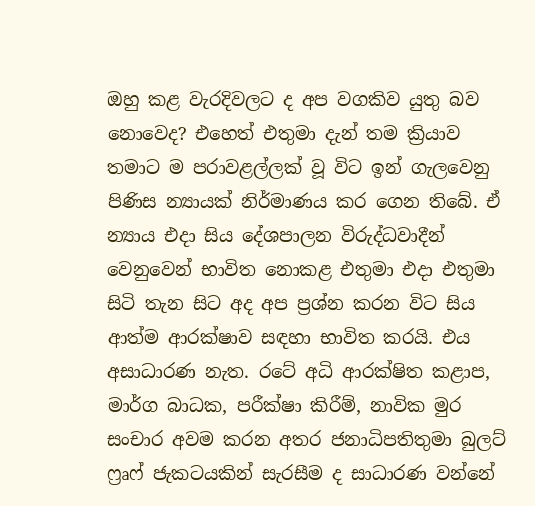ඔහු කළ වැරදිවලට ද අප වගකිව යුතු බව නොවෙද? එහෙත් එතුමා දැන් තම ක්‍රියාව තමාට ම පරාවළල්ලක් වූ විට ඉන් ගැලවෙනු පිණිස න්‍යායක් නිර්මාණය කර ගෙන තිබේ. ඒ න්‍යාය එදා සිය දේශපාලන විරුද්ධවාදීන් වෙනුවෙන් භාවිත නොකළ එතුමා එදා එතුමා සිටි තැන සිට අද අප ප්‍රශ්න කරන විට සිය ආත්ම ආරක්ෂාව සඳහා භාවිත කරයි. එය අසාධාරණ නැත. රටේ අධි ආරක්ෂිත කළාප, මාර්ග බාධක, පරීක්ෂා කිරීම්, නාවික මුර සංචාර අවම කරන අතර ජනාධිපතිතුමා බුලට් ෆ්‍රෘෆ් ජැකටයකින් සැරසීම ද සාධාරණ වන්නේ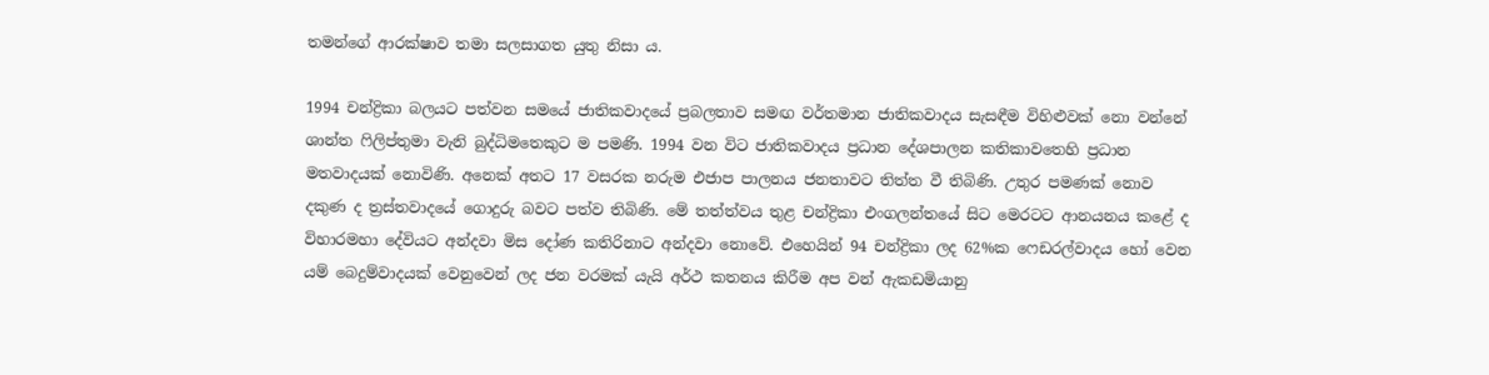තමන්ගේ ආරක්ෂාව තමා සලසාගත යුතු නිසා ය.

1994 චන්ද්‍රිකා බලයට පත්වන සමයේ ජාතිකවාදයේ ප්‍රබලතාව සමඟ වර්තමාන ජාතිකවාදය සැසඳීම විහිළුවක් නො වන්නේ ශාන්ත ෆිලිප්තුමා වැනි බුද්ධිමතෙකුට ම පමණි. 1994 වන විට ජාතිකවාදය ප්‍රධාන දේශපාලන කතිකාවතෙහි ප්‍රධාන මතවාදයක් නොවිණි. අනෙක් අතට 17 වසරක නරුම එජාප පාලනය ජනතාවට තිත්ත වී තිබිණි. උතුර පමණක් නොව දකුණ ද ත්‍රස්තවාදයේ ගොදුරු බවට පත්ව තිබිණි. මේ තත්ත්වය තුළ චන්ද්‍රිකා එංගලන්තයේ සිට මෙරටට ආනයනය කළේ ද විහාරමහා දේවියට අන්දවා මිස දෝණ කතිරිනාට අන්දවා නොවේ. එහෙයින් 94 චන්ද්‍රිකා ලද 62%ක ෆෙඩරල්වාදය හෝ වෙන යම් බෙදුම්වාදයක් වෙනුවෙන් ලද ජන වරමක් යැයි අර්ථ කතනය කිරීම අප වන් ඇකඩමියානු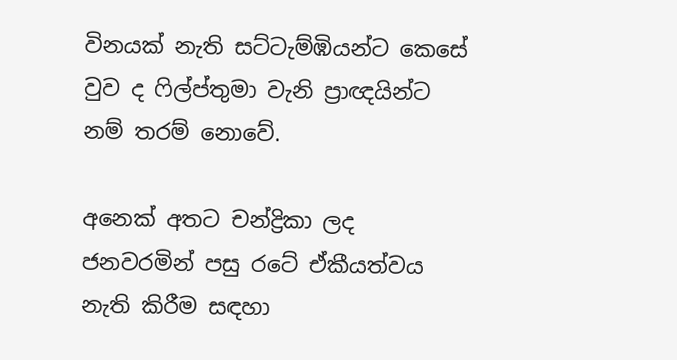විනයක් නැති සට්ටැම්ඹියන්ට කෙසේ වුව ද ෆිල්ප්තුමා වැනි ප්‍රාඥයින්ට නම් තරම් නොවේ.

අනෙක් අතට චන්ද්‍රිකා ලද ජනවරමින් පසු රටේ ඒකීයත්වය නැති කිරීම සඳහා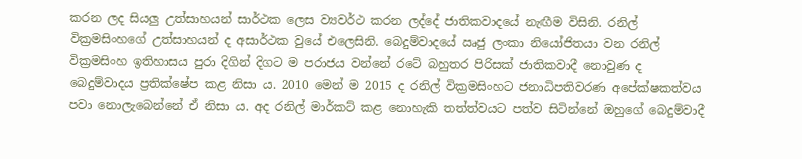කරන ලද සියලු උත්සාහයන් සාර්ථක ලෙස ව්‍යවර්ථ කරන ලද්දේ ජාතිකවාදයේ නැඟීම විසිනි. රනිල් වික්‍රමසිංහගේ උත්සාහයන් ද අසාර්ථක වුයේ එලෙසිනි. බෙදුම්වාදයේ ඍජු ලංකා නියෝජිතයා වන රනිල් වික්‍රමසිංහ ඉතිහාසය පුරා දිගින් දිගට ම පරාජය වන්නේ රටේ බහුතර පිරිසක් ජාතිකවාදී නොවුණ ද බෙදුම්වාදය ප්‍රතික්ෂේප කළ නිසා ය. 2010 මෙන් ම 2015 ද රනිල් වික්‍රමසිංහට ජනාධිපතිවරණ අපේක්ෂකත්වය පවා නොලැබෙන්නේ ඒ නිසා ය. අද රනිල් මාර්කට් කළ නොහැකි තත්ත්වයට පත්ව සිටින්නේ ඔහුගේ බෙදුම්වාදී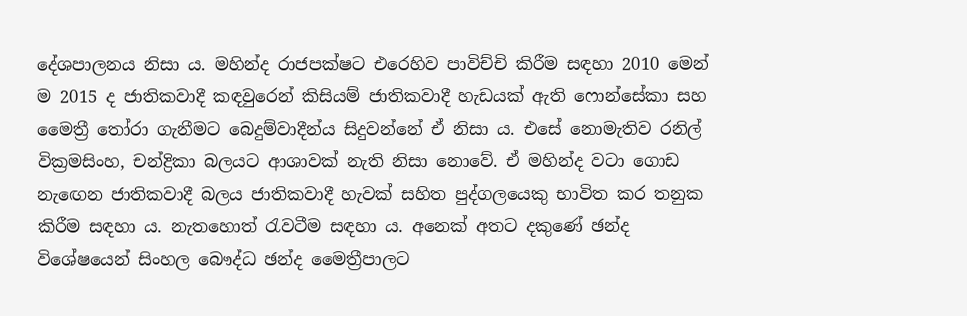දේශපාලනය නිසා ය. මහින්ද රාජපක්ෂට එරෙහිව පාවිච්චි කිරීම සඳහා 2010 මෙන් ම 2015 ද ජාතිකවාදී කඳවුරෙන් කිසියම් ජාතිකවාදී හැඩයක් ඇති ෆොන්සේකා සහ මෛත්‍රී තෝරා ගැනීමට බෙදුම්වාදීන්ය සිදුවන්නේ ඒ නිසා ය. එසේ නොමැතිව රනිල් වික්‍රමසිංහ, චන්ද්‍රිකා බලයට ආශාවක් නැති නිසා නොවේ. ඒ මහින්ද වටා ගොඩ නැඟෙන ජාතිකවාදී බලය ජාතිකවාදී හැවක් සහිත පුද්ගලයෙකු භාවිත කර තනුක කිරීම සඳහා ය. නැතහොත් රැවටීම සඳහා ය. අනෙක් අතට දකුණේ ඡන්ද විශේෂයෙන් සිංහල බෞද්ධ ඡන්ද මෛත්‍රීපාලට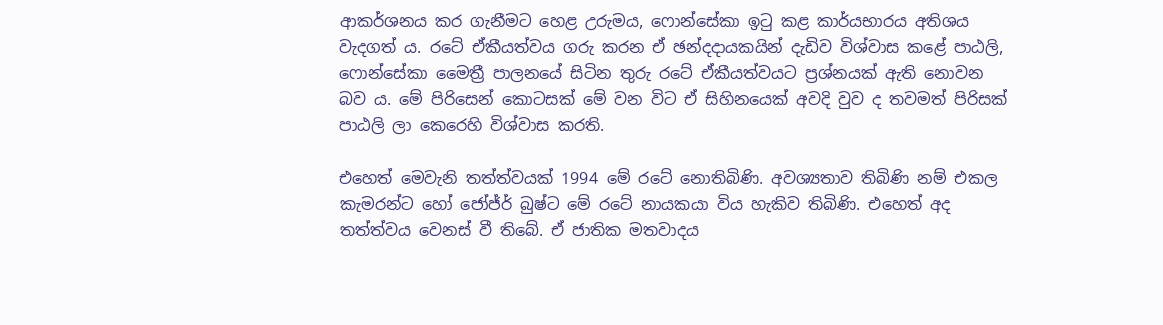ආකර්ශනය කර ගැනීමට හෙළ උරුමය, ෆොන්සේකා ඉටු කළ කාර්යභාරය අතිශය වැදගත් ය. රටේ ඒකීයත්වය ගරු කරන ඒ ඡන්දදායකයින් දැඩිව විශ්වාස කළේ පාඨලි, ෆොන්සේකා මෛත්‍රී පාලනයේ සිටින තුරු රටේ ඒකීයත්වයට ප්‍රශ්නයක් ඇති නොවන බව ය. මේ පිරිසෙන් කොටසක් මේ වන විට ඒ සිහිනයෙක් අවදි වුව ද තවමත් පිරිසක් පාඨලි ලා කෙරෙහි විශ්වාස කරති.

එහෙත් මෙවැනි තත්ත්වයක් 1994 මේ රටේ නොතිබිණි. අවශ්‍යතාව තිබිණි නම් එකල කැමරන්ට හෝ ජෝජ්ර් බුෂ්ට මේ රටේ නායකයා විය හැකිව තිබිණි. එහෙත් අද තත්ත්වය වෙනස් වී තිබේ. ඒ ජාතික මතවාදය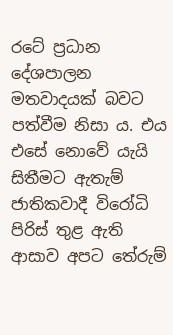රටේ ප්‍රධාන දේශපාලන මතවාදයක් බවට පත්වීම නිසා ය. එය එසේ නොවේ යැයි සිතීමට ඇතැම් ජාතිකවාදී විරෝධි පිරිස් තුළ ඇති ආසාව අපට තේරුම්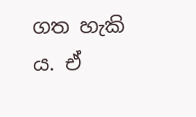ගත හැකි ය. ඒ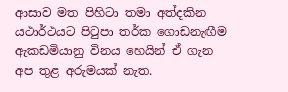ආසාව මත පිහිටා තමා අත්දකින යථාර්ථයට පිටුපා තර්ක ගොඩනැඟීම ඇකඩමියානු විනය හෙයින් ඒ ගැන අප තුළ අරුමයක් නැත.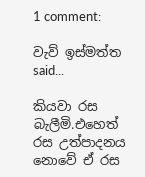1 comment:

වැව් ඉස්මත්ත said...

කියවා රස බැලීමි.එහෙත් රස උත්පාදනය නොවේ ඒ රස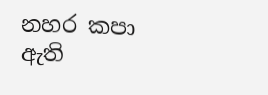නහර කපා ඇති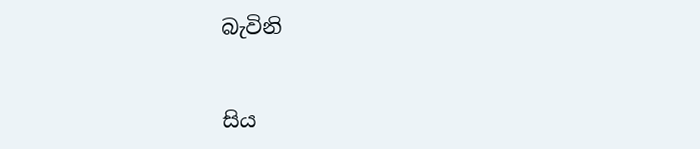බැවිනි


සිය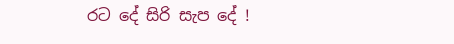රට දේ සිරි සැප දේ !